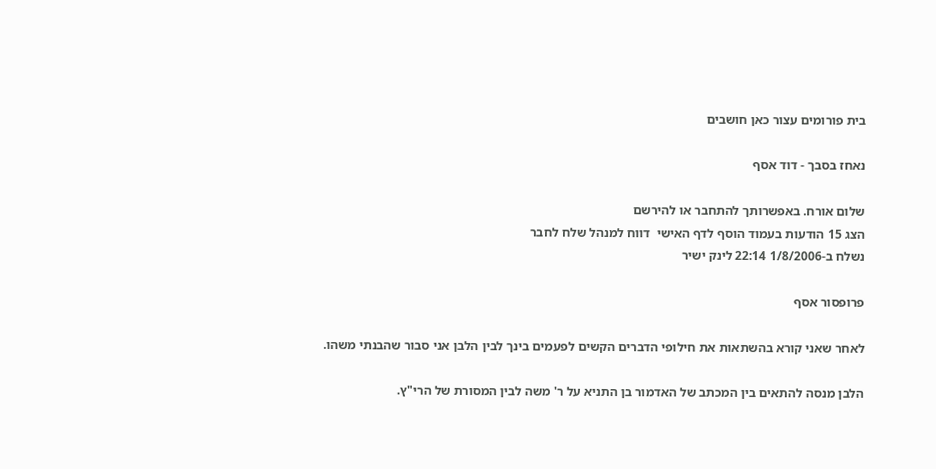בית פורומים עצור כאן חושבים

נאחז בסבך - דוד אסף

שלום אורח. באפשרותך להתחבר או להירשם
הצג 15 הודעות בעמוד הוסף לדף האישי  דווח למנהל שלח לחבר
נשלח ב-1/8/2006 22:14 לינק ישיר

פרופסור אסף

לאחר שאני קורא בהשתאות את חילופי הדברים הקשים לפעמים בינך לבין הלבן אני סבור שהבנתי משהו.

הלבן מנסה להתאים בין המכתב של האדמור בן התניא על ר' משה לבין המסורת של הרי"ץ.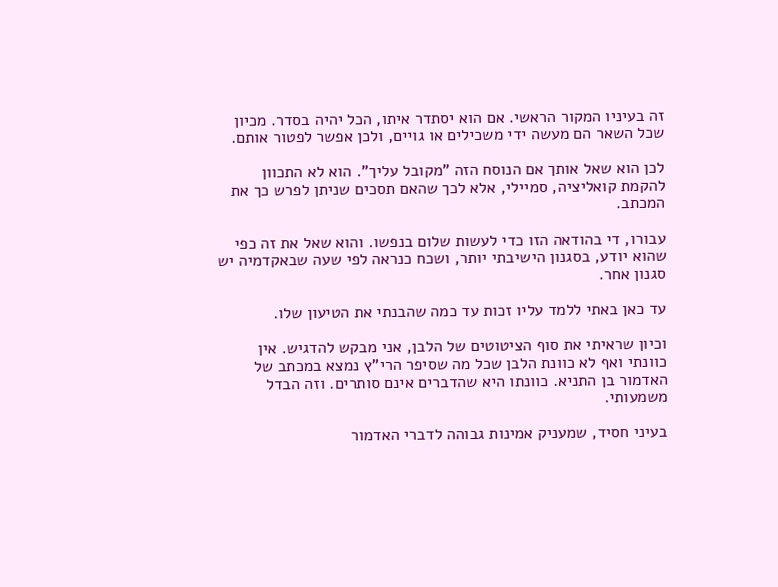זה בעיניו המקור הראשי. אם הוא יסתדר איתו, הכל יהיה בסדר. מכיון שכל השאר הם מעשה ידי משכילים או גויים, ולכן אפשר לפטור אותם.

לכן הוא שאל אותך אם הנוסח הזה "מקובל עליך". הוא לא התכוון להקמת קואליציה, סמיילי, אלא לכך שהאם תסכים שניתן לפרש כך את המכתב.

עבורו, די בהודאה הזו כדי לעשות שלום בנפשו. והוא שאל את זה כפי שהוא יודע, בסגנון הישיבתי יותר, ושכח כנראה לפי שעה שבאקדמיה יש סגנון אחר.

עד כאן באתי ללמד עליו זכות עד כמה שהבנתי את הטיעון שלו.

וכיון שראיתי את סוף הציטוטים של הלבן, אני מבקש להדגיש. אין כוונתי ואף לא כוונת הלבן שכל מה שסיפר הרי"ץ נמצא במכתב של האדמור בן התניא. כוונתו היא שהדברים אינם סותרים. וזה הבדל משמעותי.

בעיני חסיד, שמעניק אמינות גבוהה לדברי האדמור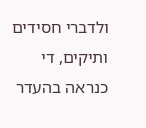ולדברי חסידים ותיקים, די כנראה בהעדר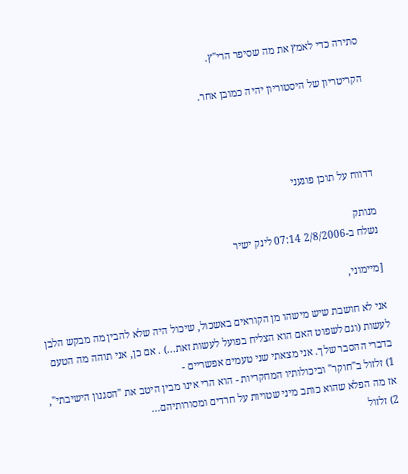סתירה כדי לאמץ את מה שסיפר הרי"ץ.

הקריטריון של היסטוריון יהיה כמובן אחר.




דדווח על תוכן פוגעני

מנותק
נשלח ב-2/8/2006 07:14 לינק ישיר

[מיימוני,

אני לא חושבת שיש מישהו מן הקוראים באשכול, שיכול היה שלא להבין מה מבקש הלבן לעשות (וגם לשפוט האם הוא הצליח בפועל לעשות זאת...) . אם כן, אני תוהה מה הטעם בדברי ההסבר שלך. אני מצאתי שני טעמים אפשריים -
1) זלזול ב"חוקר" וביכולותיו המחקריות - הוא הרי אינו מבין היטב את "הסגנון הישיבתי", אז מה הפלא שהוא כותב מיני שטויות על חרדים ומסורותיהם...
2) זלזול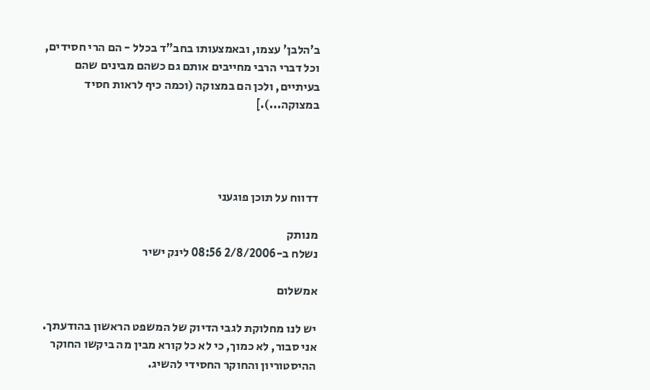ב'הלבן' עצמו, ובאמצעותו בחב"ד בכלל - הם הרי חסידים, וכל דברי הרבי מחייבים אותם גם כשהם מבינים שהם בעיתיים, ולכן הם במצוקה (וכמה כיף לראות חסיד במצוקה...).]




דדווח על תוכן פוגעני

מנותק
נשלח ב-2/8/2006 08:56 לינק ישיר

אמשלום

יש לנו מחלוקת לגבי הדיוק של המשפט הראשון בהודעתך. אני סבור, לא כמוך, כי לא כל קורא מבין מה ביקשו החוקר ההיסטוריון והחוקר החסידי להשיג.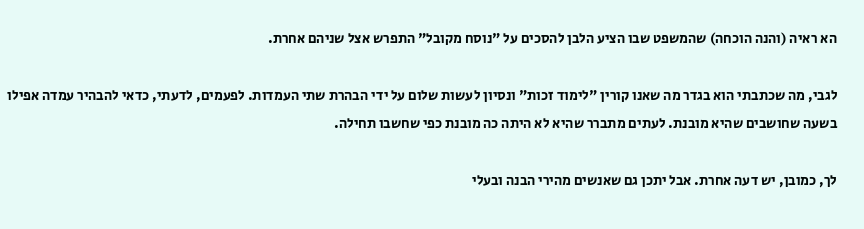הא ראיה (והנה הוכחה) שהמשפט שבו הציע הלבן להסכים על "נוסח מקובל" התפרש אצל שניהם אחרת.

לגבי, מה שכתבתי הוא בגדר מה שאנו קורין "לימוד זכות" ונסיון לעשות שלום על ידי הבהרת שתי העמדות. לפעמים, לדעתי, כדאי להבהיר עמדה אפילו בשעה שחושבים שהיא מובנת. לעתים מתברר שהיא לא היתה כה מובנת כפי שחשבו תחילה.

לך, כמובן, יש דעה אחרת. אבל יתכן גם שאנשים מהירי הבנה ובעלי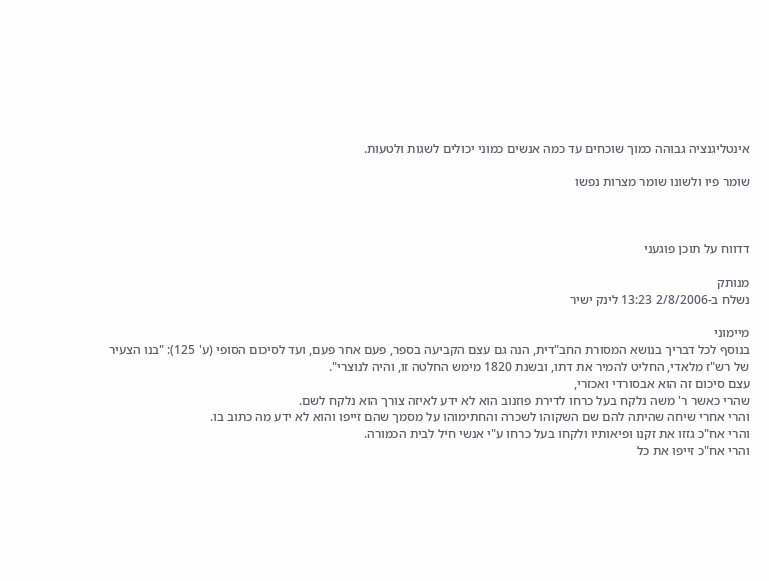אינטליגנציה גבוהה כמוך שוכחים עד כמה אנשים כמוני יכולים לשגות ולטעות.

שומר פיו ולשונו שומר מצרות נפשו



דדווח על תוכן פוגעני

מנותק
נשלח ב-2/8/2006 13:23 לינק ישיר

מיימוני
בנוסף לכל דבריך בנושא המסורת החב"דית, הנה גם עצם הקביעה בספר, פעם אחר פעם, ועד לסיכום הסופי (ע' 125): "בנו הצעיר של רש"ז מלאדי, החליט להמיר את דתו, ובשנת 1820 מימש החלטה זו, והיה לנוצרי".
עצם סיכום זה הוא אבסורדי ואכזרי,
שהרי כאשר ר' משה נלקח בעל כרחו לדירת פוזנוב הוא לא ידע לאיזה צורך הוא נלקח לשם.
והרי אחרי שיחה שהיתה להם שם השקוהו לשכרה והחתימוהו על מסמך שהם זייפו והוא לא ידע מה כתוב בו.
והרי אח"כ גזזו את זקנו ופיאותיו ולקחו בעל כרחו ע"י אנשי חיל לבית הכמורה.
והרי אח"כ זייפו את כל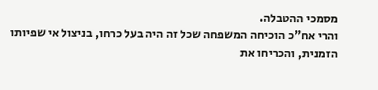מסמכי ההטבלה.
והרי אח"כ הוכיחה המשפחה שכל זה היה בעל כרחו, בניצול אי שפיותו הזמנית, והכריחו את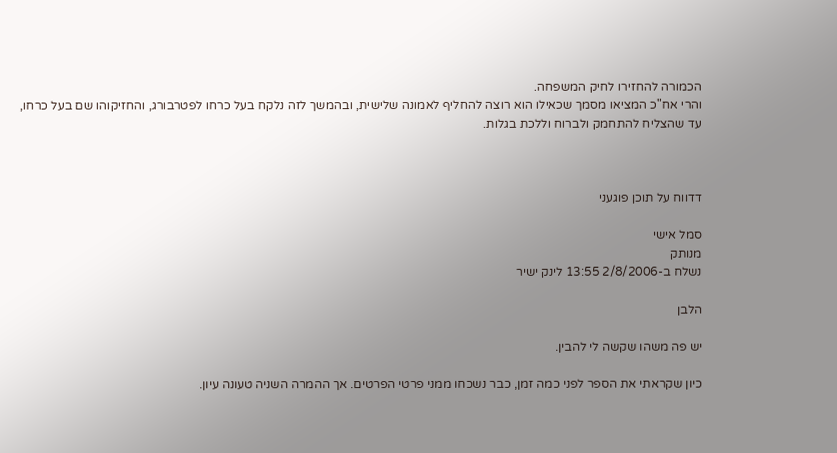הכמורה להחזירו לחיק המשפחה.
והרי אח"כ המציאו מסמך שכאילו הוא רוצה להחליף לאמונה שלישית, ובהמשך לזה נלקח בעל כרחו לפטרבורג, והחזיקוהו שם בעל כרחו, עד שהצליח להתחמק ולברוח וללכת בגלות.



דדווח על תוכן פוגעני

סמל אישי
מנותק
נשלח ב-2/8/2006 13:55 לינק ישיר

הלבן

יש פה משהו שקשה לי להבין.

כיון שקראתי את הספר לפני כמה זמן, כבר נשכחו ממני פרטי הפרטים. אך ההמרה השניה טעונה עיון.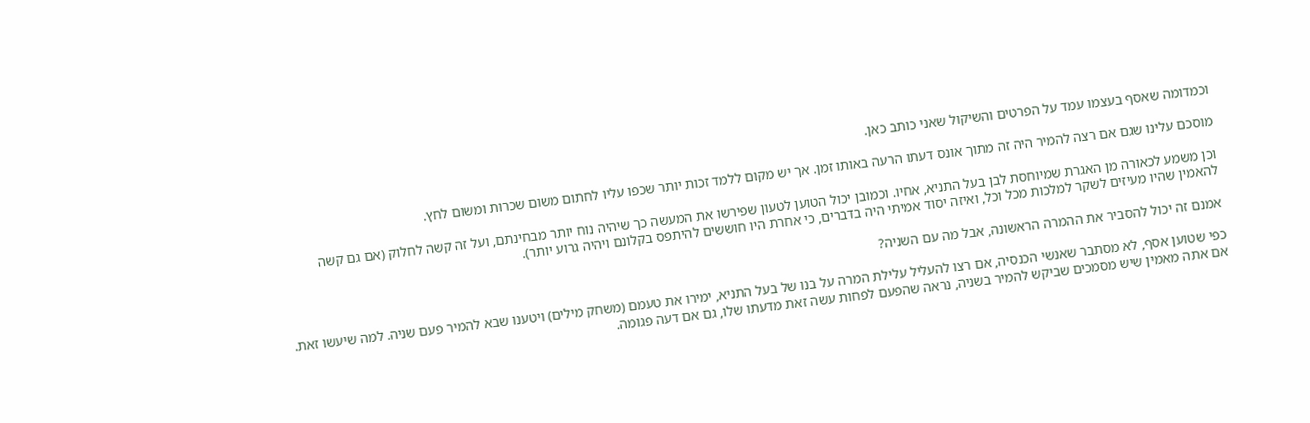וכמדומה שאסף בעצמו עמד על הפרטים והשיקול שאני כותב כאן.

מוסכם עלינו שגם אם רצה להמיר היה זה מתוך אונס דעתו הרעה באותו זמן. אך יש מקום ללמד זכות יותר שכפו עליו לחתום משום שכרות ומשום לחץ.

וכן משמע לכאורה מן האגרת שמיוחסת לבן בעל התניא, אחיו. וכמובן יכול הטוען לטעון שפירשו את המעשה כך שיהיה נוח יותר מבחינתם, ועל זה קשה לחלוק (אם גם קשה להאמין שהיו מעיזים לשקר למלכות מכל וכל, ואיזה יסוד אמיתי היה בדברים, כי אחרת היו חוששים להיתפס בקלונם ויהיה גרוע יותר).

אמנם זה יכול להסביר את ההמרה הראשונה, אבל מה עם השניה?

כפי שטוען אסף, לא מסתבר שאנשי הכנסיה, אם רצו להעליל עלילת המרה על בנו של בעל התניא, ימירו את טעמם (משחק מילים) ויטענו שבא להמיר פעם שניה. למה שיעשו זאת. אם אתה מאמין שיש מסמכים שביקש להמיר בשניה, נראה שהפעם לפחות עשה זאת מדעתו שלו, גם אם דעה פגומה.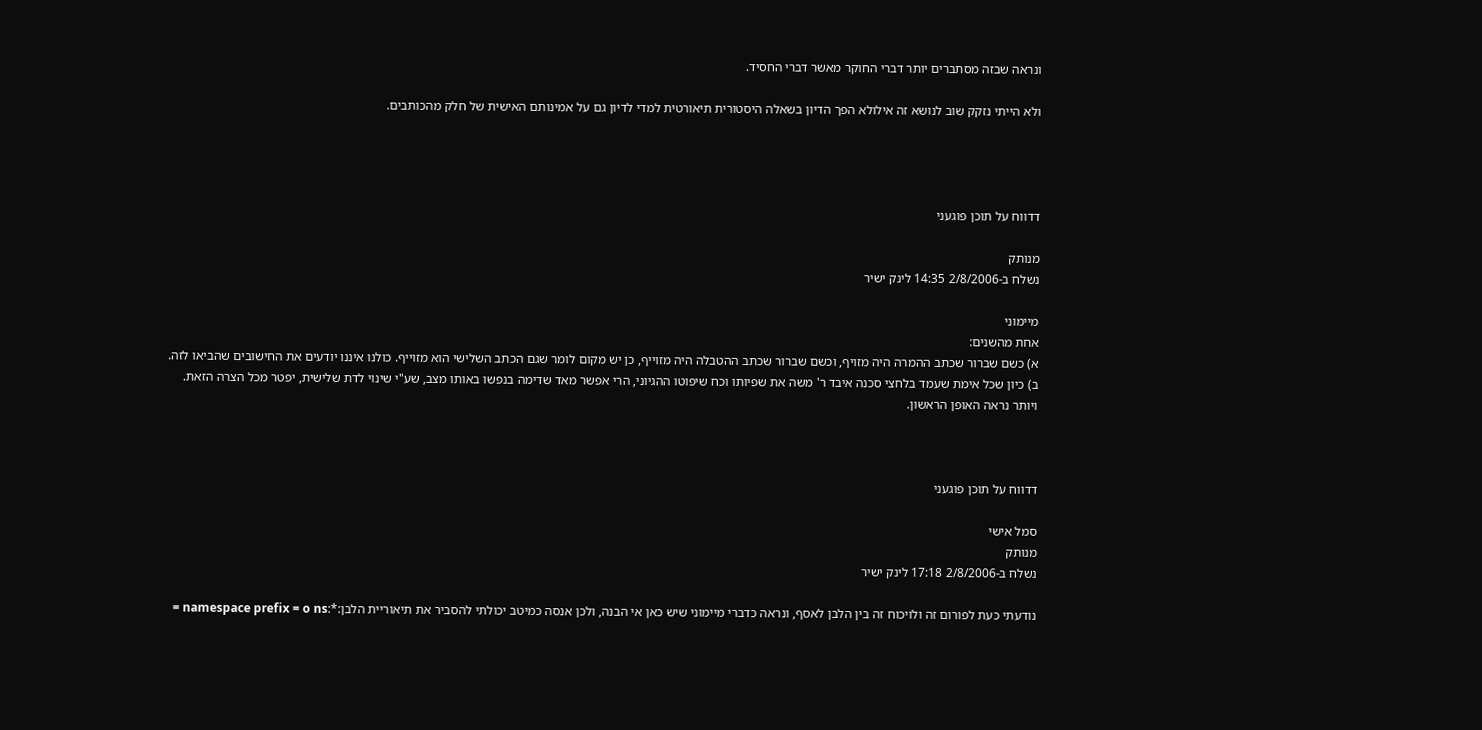ונראה שבזה מסתברים יותר דברי החוקר מאשר דברי החסיד.

ולא הייתי נזקק שוב לנושא זה אילולא הפך הדיון בשאלה היסטורית תיאורטית למדי לדיון גם על אמינותם האישית של חלק מהכותבים.




דדווח על תוכן פוגעני

מנותק
נשלח ב-2/8/2006 14:35 לינק ישיר

מיימוני
אחת מהשנים:
א) כשם שברור שכתב ההמרה היה מזויף, וכשם שברור שכתב ההטבלה היה מזוייף, כן יש מקום לומר שגם הכתב השלישי הוא מזוייף. כולנו איננו יודעים את החישובים שהביאו לזה.
ב) כיון שכל אימת שעמד בלחצי סכנה איבד ר' משה את שפיותו וכח שיפוטו ההגיוני, הרי אפשר מאד שדימה בנפשו באותו מצב, שע"י שינוי לדת שלישית, יפטר מכל הצרה הזאת.
ויותר נראה האופן הראשון.



דדווח על תוכן פוגעני

סמל אישי
מנותק
נשלח ב-2/8/2006 17:18 לינק ישיר

נודעתי כעת לפורום זה ולויכוח זה בין הלבן לאסף, ונראה כדברי מיימוני שיש כאן אי הבנה, ולכן אנסה כמיטב יכולתי להסביר את תיאוריית הלבן:*:namespace prefix = o ns =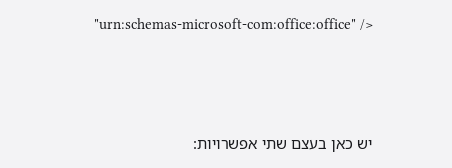"urn:schemas-microsoft-com:office:office" />



יש כאן בעצם שתי אפשרויות: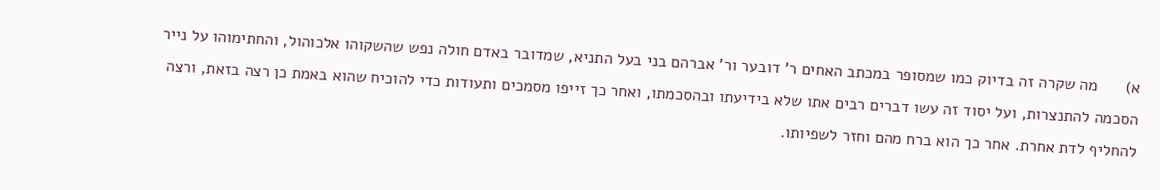א)      מה שקרה זה בדיוק כמו שמסופר במכתב האחים ר' דובער ור' אברהם בני בעל התניא, שמדובר באדם חולה נפש שהשקוהו אלכוהול, והחתימוהו על נייר הסכמה להתנצרות, ועל יסוד זה עשו דברים רבים אתו שלא בידיעתו ובהסכמתו, ואחר כך זייפו מסמכים ותעודות כדי להוכיח שהוא באמת כן רצה בזאת, ורצה להחליף לדת אחרת. אחר כך הוא ברח מהם וחזר לשפיותו.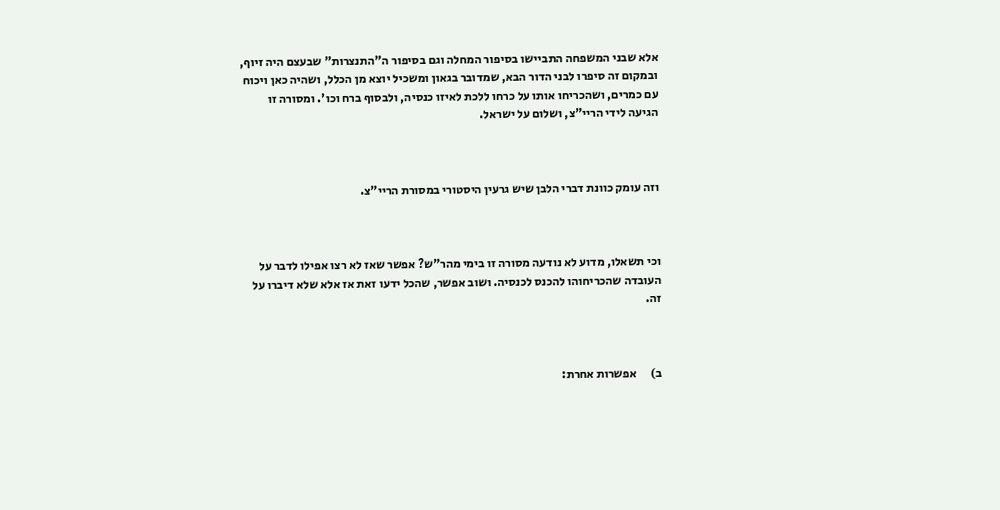אלא שבני המשפחה התביישו בסיפור המחלה וגם בסיפור ה"התנצרות" שבעצם היה זיוף, ובמקום זה סיפרו לבני הדור הבא, שמדובר בגאון ומשכיל יוצא מן הכלל, ושהיה כאן ויכוח עם כמרים, ושהכריחו אותו על כרחו ללכת לאיזו כנסיה, ולבסוף ברח וכו'. ומסורה זו הגיעה לידי הריי"צ, ושלום על ישראל.



וזה עומק כוונת דברי הלבן שיש גרעין היסטורי במסורת הריי"צ.



וכי תשאלו, מדוע לא נודעה מסורה זו בימי מהר"ש? אפשר שאז לא רצו אפילו לדבר על העובדה שהכריחוהו להכנס לכנסיה. ושוב אפשר, שהכל ידעו זאת אז אלא שלא דיברו על זה.



ב)      אפשרות אחרת: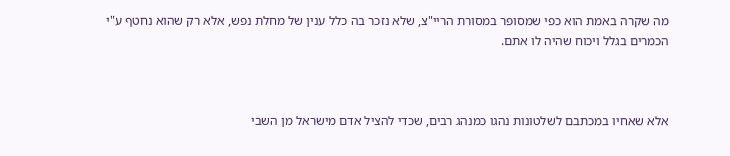מה שקרה באמת הוא כפי שמסופר במסורת הריי"צ, שלא נזכר בה כלל ענין של מחלת נפש, אלא רק שהוא נחטף ע"י הכמרים בגלל ויכוח שהיה לו אתם.



אלא שאחיו במכתבם לשלטונות נהגו כמנהג רבים, שכדי להציל אדם מישראל מן השבי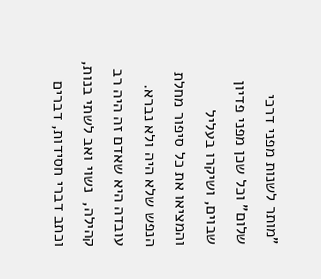"מותר לשנות מפני דרכי שלום" וכל שכן מפני פדיון שבוים, ושיקרו בעליל והמציאו את כל סיפור מחלת הנפש שלא היה ולא נברא. עובדה היא שאדם זה היה רב קהילה,  נשוי ואב לשתי בנות,  וכתב דברי חסידות, דברים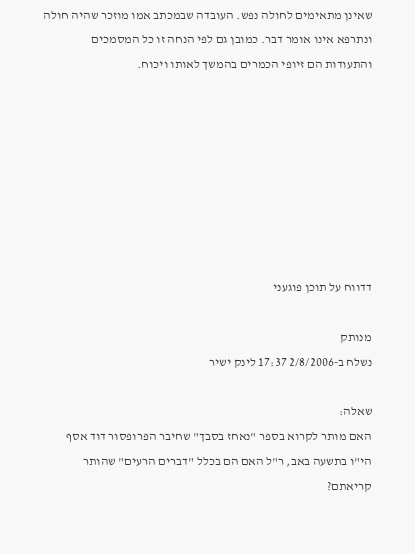שאינן מתאימים לחולה נפש. העובדה שבמכתב אמו מוזכר שהיה חולה ונתרפא אינו אומר דבר. כמובן גם לפי הנחה זו כל המסמכים והתעודות הם זיופי הכמרים בהמשך לאותו ויכוח.








דדווח על תוכן פוגעני

מנותק
נשלח ב-2/8/2006 17:37 לינק ישיר

שאלה:
האם מותר לקרוא בספר "נאחז בסבך" שחיבר הפרופסור דוד אסף הי"ו בתשעה באב, ר"ל האם הם בכלל "דברים הרעים" שהותר קריאתם?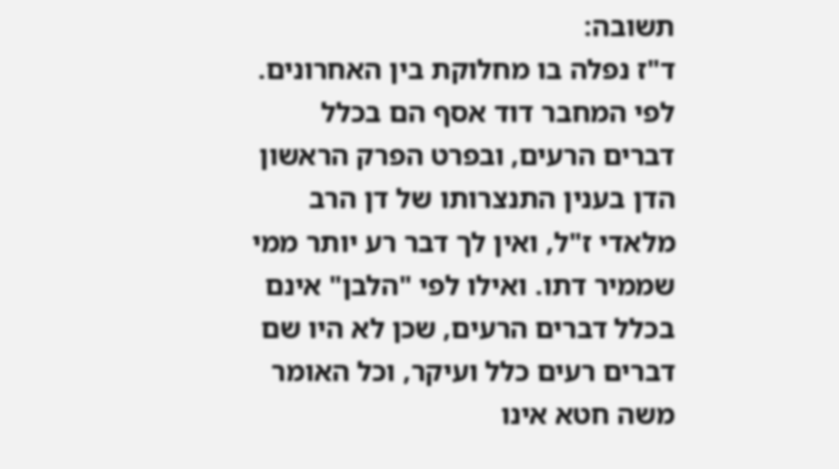תשובה:
ד"ז נפלה בו מחלוקת בין האחרונים. לפי המחבר דוד אסף הם בכלל דברים הרעים, ובפרט הפרק הראשון הדן בענין התנצרותו של דן הרב מלאדי ז"ל, ואין לך דבר רע יותר ממי שממיר דתו. ואילו לפי "הלבן" אינם בכלל דברים הרעים, שכן לא היו שם דברים רעים כלל ועיקר, וכל האומר משה חטא אינו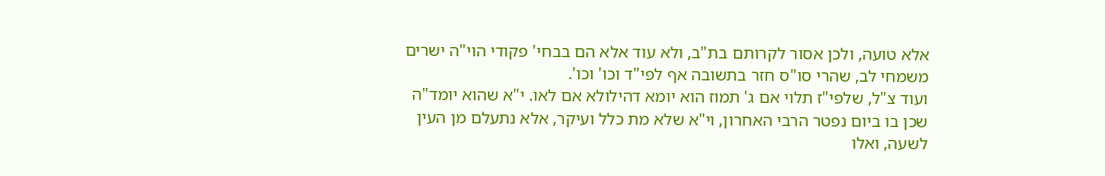אלא טועה, ולכן אסור לקרותם בת"ב, ולא עוד אלא הם בבחי' פקודי הוי"ה ישרים משמחי לב, שהרי סו"ס חזר בתשובה אף לפי"ד וכו' וכו'.
ועוד צ"ל, שלפי"ז תלוי אם ג' תמוז הוא יומא דהילולא אם לאו. י"א שהוא יומד"ה שכן בו ביום נפטר הרבי האחרון, וי"א שלא מת כלל ועיקר, אלא נתעלם מן העין לשעה, ואלו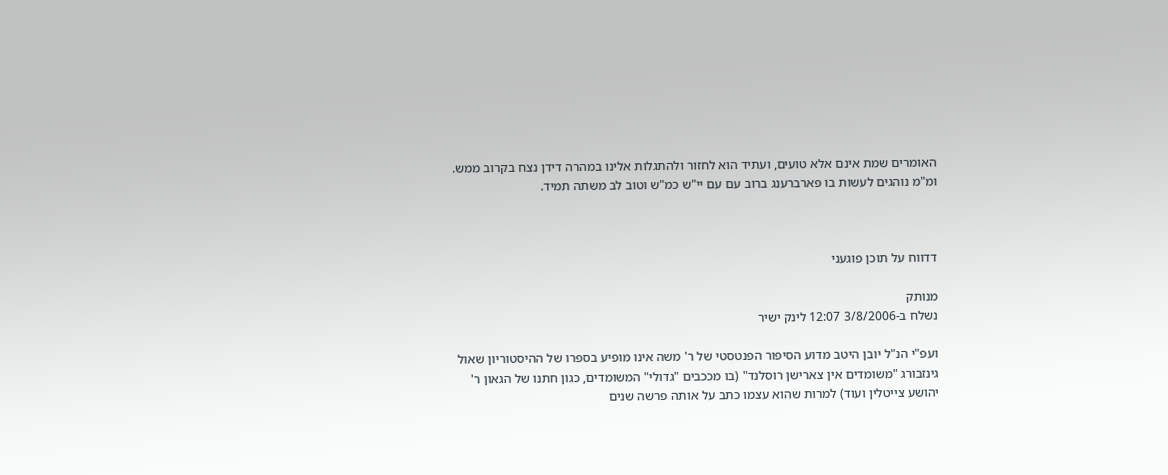האומרים שמת אינם אלא טועים, ועתיד הוא לחזור ולהתגלות אלינו במהרה דידן נצח בקרוב ממש. ומ"מ נוהגים לעשות בו פארברענג ברוב עם עם יי"ש כמ"ש וטוב לב משתה תמיד.



דדווח על תוכן פוגעני

מנותק
נשלח ב-3/8/2006 12:07 לינק ישיר

ועפ"י הנ"ל יובן היטב מדוע הסיפור הפנטסטי של ר' משה אינו מופיע בספרו של ההיסטוריון שאול גינזבורג "משומדים אין צארישן רוסלנד" (בו מככבים "גדולי" המשומדים, כגון חתנו של הגאון ר' יהושע צייטלין ועוד) למרות שהוא עצמו כתב על אותה פרשה שנים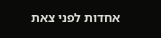אחדות לפני צאת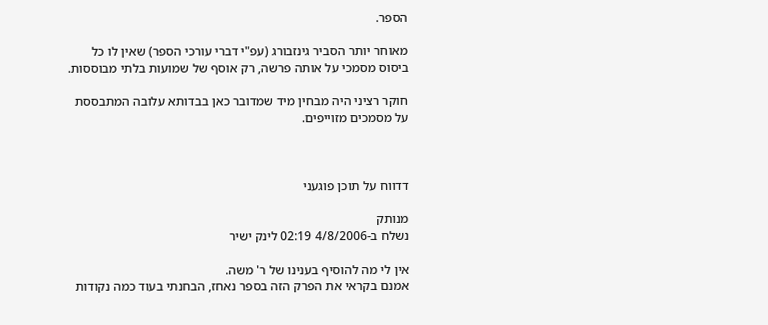הספר.

מאוחר יותר הסביר גינזבורג (עפ"י דברי עורכי הספר) שאין לו כל ביסוס מסמכי על אותה פרשה, רק אוסף של שמועות בלתי מבוססות.

חוקר רציני היה מבחין מיד שמדובר כאן בבדותא עלובה המתבססת על מסמכים מזוייפים.



דדווח על תוכן פוגעני

מנותק
נשלח ב-4/8/2006 02:19 לינק ישיר

אין לי מה להוסיף בענינו של ר' משה.
אמנם בקראי את הפרק הזה בספר נאחז, הבחנתי בעוד כמה נקודות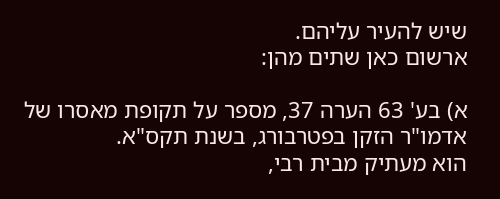שיש להעיר עליהם.
ארשום כאן שתים מהן:

א) בע' 63 הערה 37, מספר על תקופת מאסרו של אדמו"ר הזקן בפטרבורג, בשנת תקס"א.
הוא מעתיק מבית רבי,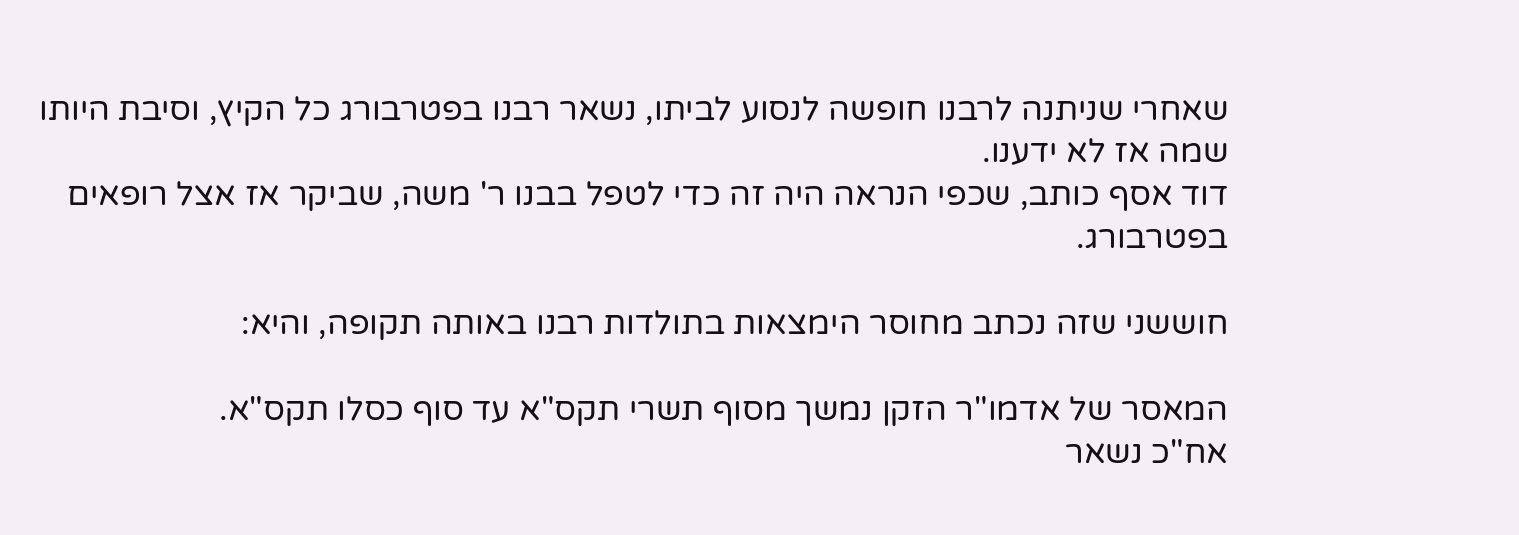שאחרי שניתנה לרבנו חופשה לנסוע לביתו, נשאר רבנו בפטרבורג כל הקיץ, וסיבת היותו שמה אז לא ידענו.
דוד אסף כותב, שכפי הנראה היה זה כדי לטפל בבנו ר' משה, שביקר אז אצל רופאים בפטרבורג.

חוששני שזה נכתב מחוסר הימצאות בתולדות רבנו באותה תקופה, והיא:

המאסר של אדמו"ר הזקן נמשך מסוף תשרי תקס"א עד סוף כסלו תקס"א.
אח"כ נשאר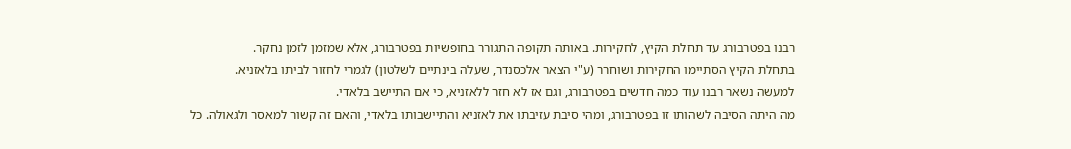רבנו בפטרבורג עד תחלת הקיץ, לחקירות. באותה תקופה התגורר בחופשיות בפטרבורג, אלא שמזמן לזמן נחקר.
בתחלת הקיץ הסתיימו החקירות ושוחרר (ע"י הצאר אלכסנדר, שעלה בינתיים לשלטון) לגמרי לחזור לביתו בלאזניא.
למעשה נשאר רבנו עוד כמה חדשים בפטרבורג, וגם אז לא חזר ללאזניא, כי אם התיישב בלאדי.
מה היתה הסיבה לשהותו זו בפטרבורג, ומהי סיבת עזיבתו את לאזניא והתיישבותו בלאדי, והאם זה קשור למאסר ולגאולה. כל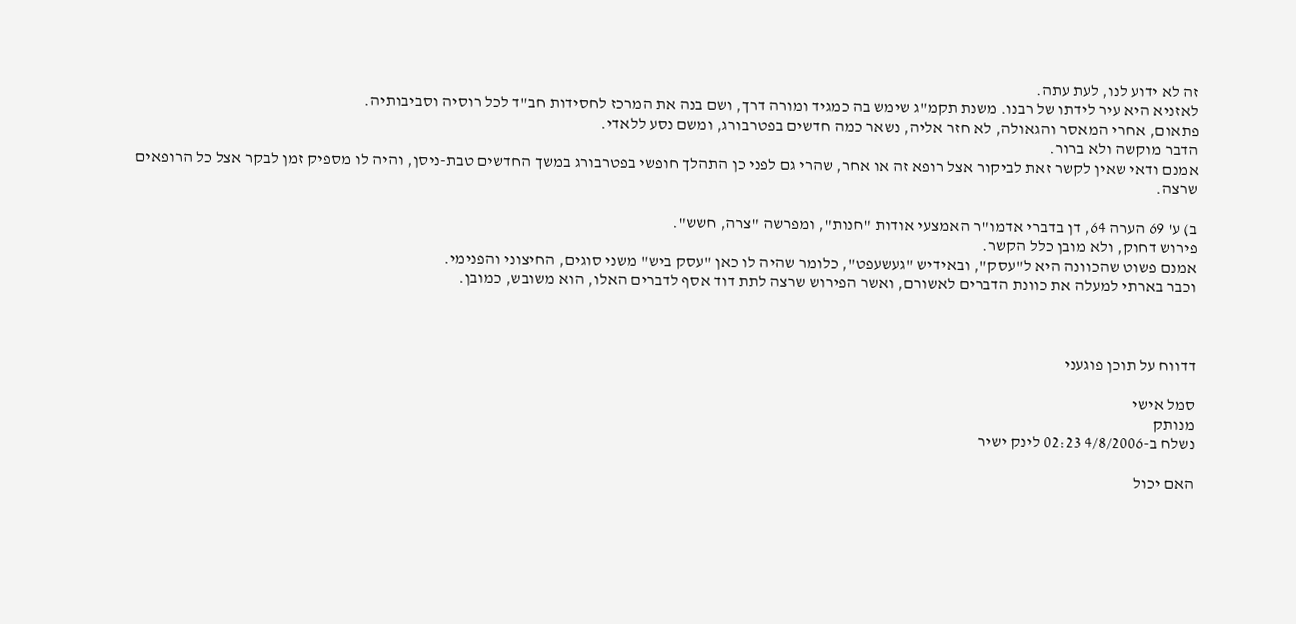זה לא ידוע לנו, לעת עתה.
לאזניא היא עיר לידתו של רבנו. משנת תקמ"ג שימש בה כמגיד ומורה דרך, ושם בנה את המרכז לחסידות חב"ד לכל רוסיה וסביבותיה.
פתאום, אחרי המאסר והגאולה, לא חזר אליה, נשאר כמה חדשים בפטרבורג, ומשם נסע ללאדי.
הדבר מוקשה ולא ברור.
אמנם ודאי שאין לקשר זאת לביקור אצל רופא זה או אחר, שהרי גם לפני כן התהלך חופשי בפטרבורג במשך החדשים טבת-ניסן, והיה לו מספיק זמן לבקר אצל כל הרופאים שרצה.

ב) ע' 69 הערה 64, דן בדברי אדמו"ר האמצעי אודות "חנות", ומפרשה "צרה, חשש".
פירוש דחוק, ולא מובן כלל הקשר.
אמנם פשוט שהכוונה היא ל"עסק", ובאידיש "געשעפט", כלומר שהיה לו כאן "עסק ביש" משני סוגים, החיצוני והפנימי.
וכבר בארתי למעלה את כוונת הדברים לאשורם, ואשר הפירוש שרצה לתת דוד אסף לדברים האלו, הוא משובש, כמובן.



דדווח על תוכן פוגעני

סמל אישי
מנותק
נשלח ב-4/8/2006 02:23 לינק ישיר

האם יכול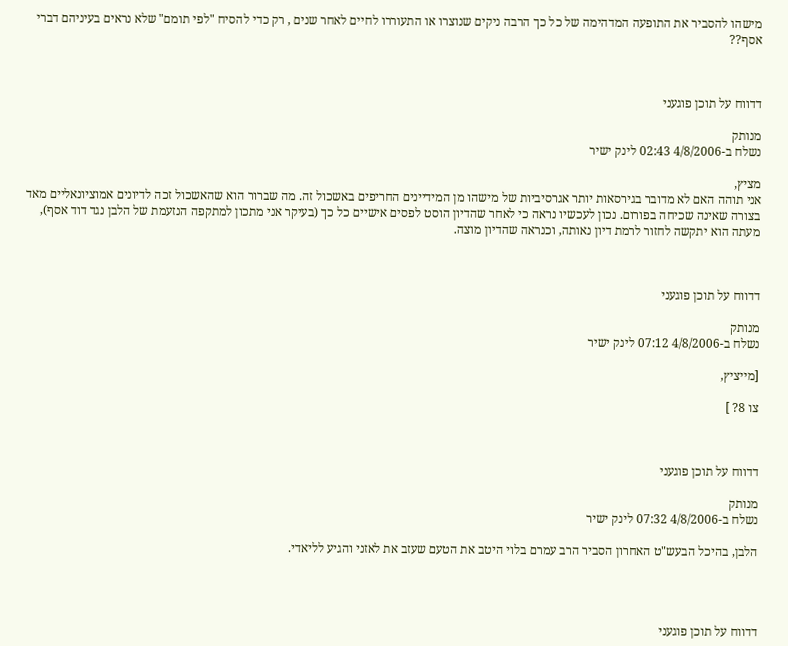מישהו להסביר את התופעה המדהימה של כל כך הרבה ניקים שנוצרו או התעוררו לחיים לאחר שנים , רק כדי להסיח "לפי תומם" שלא נראים בעיניהם דברי אסף??



דדווח על תוכן פוגעני

מנותק
נשלח ב-4/8/2006 02:43 לינק ישיר

מציץ,
אני תוהה האם לא מדובר בגירסאות יותר אגרסיביות של מישהו מן המידיינים החריפים באשכול זה. מה שברור הוא שהאשכול זכה לדיונים אמוציונאליים מאד בצורה שאינה שכיחה בפורום. נכון לעכשיו נראה כי לאחר שהדיון הוסט לפסים אישיים כל כך (בעיקר אני מתכון למתקפה הנזעמת של הלבן נגד דוד אסף), מעתה הוא יתקשה לחזור לרמת דיון נאותה, וכנראה שהדיון מוצה.



דדווח על תוכן פוגעני

מנותק
נשלח ב-4/8/2006 07:12 לינק ישיר

[מייציץ,

צו 8? ]



דדווח על תוכן פוגעני

מנותק
נשלח ב-4/8/2006 07:32 לינק ישיר

הלבן, בהיכל הבעש"ט האחרון הסביר הרב עמרם בלוי היטב את הטעם שעזב את לאזני והגיע לליאדי.




דדווח על תוכן פוגעני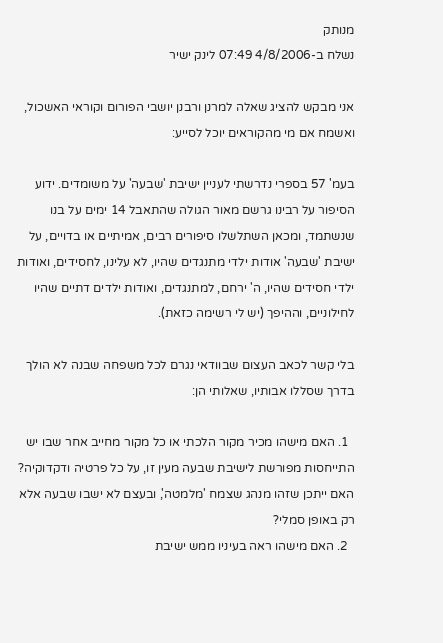מנותק
נשלח ב-4/8/2006 07:49 לינק ישיר

אני מבקש להציג שאלה למרנן ורבנן יושבי הפורום וקוראי האשכול, ואשמח אם מי מהקוראים יוכל לסייע:

בעמ' 57 בספרי נדרשתי לעניין ישיבת 'שבעה' על משומדים. ידוע הסיפור על רבינו גרשם מאור הגולה שהתאבל 14 ימים על בנו שנשתמד, ומכאן השתלשלו סיפורים רבים, אמיתיים או בדויים, על ישיבת 'שבעה' אודות ילדי מתנגדים שהיו, לא עלינו, לחסידים, ואודות ילדי חסידים שהיו, ה' ירחם, למתנגדים, ואודות ילדים דתיים שהיו לחילוניים, וההיפך (יש לי רשימה כזאת).

בלי קשר לכאב העצום שבוודאי נגרם לכל משפחה שבנה לא הולך בדרך שסללו אבותיו, שאלותי הן:

  1. האם מישהו מכיר מקור הלכתי או כל מקור מחייב אחר שבו יש התייחסות מפורשת לישיבת שבעה מעין זו, על כל פרטיה ודקדוקיה? האם ייתכן שזהו מנהג שצמח 'מלמטה', ובעצם לא ישבו שבעה אלא רק באופן סמלי?
  2. האם מישהו ראה בעיניו ממש ישיבת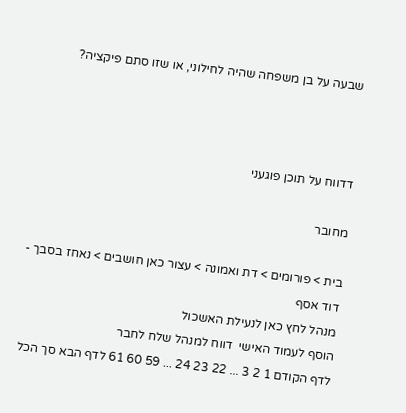שבעה על בן משפחה שהיה לחילוני, או שזו סתם פיקציה?



דדווח על תוכן פוגעני

מחובר

בית > פורומים > דת ואמונה > עצור כאן חושבים > נאחז בסבך - דוד אסף
מנהל לחץ כאן לנעילת האשכול
הוסף לעמוד האישי  דווח למנהל שלח לחבר
לדף הקודם 1 2 3 ... 22 23 24 ... 59 60 61 לדף הבא סך הכל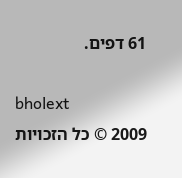61 דפים.

bholext
2009 © כל הזכויות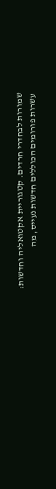שמורות לבחדרי חרדים. קטגוריית אקטואליה וחדשות: עשרות פורומים הכוללים חדשות נעייס, מה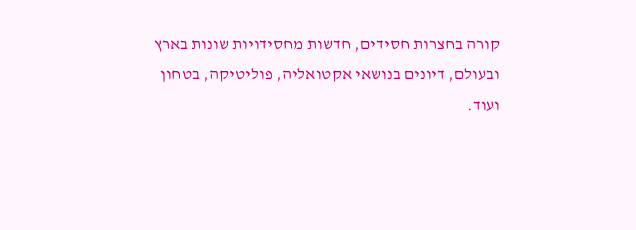קורה בחצרות חסידים, חדשות מחסידויות שונות בארץ ובעולם, דיונים בנושאי אקטואליה, פוליטיקה, בטחון ועוד.